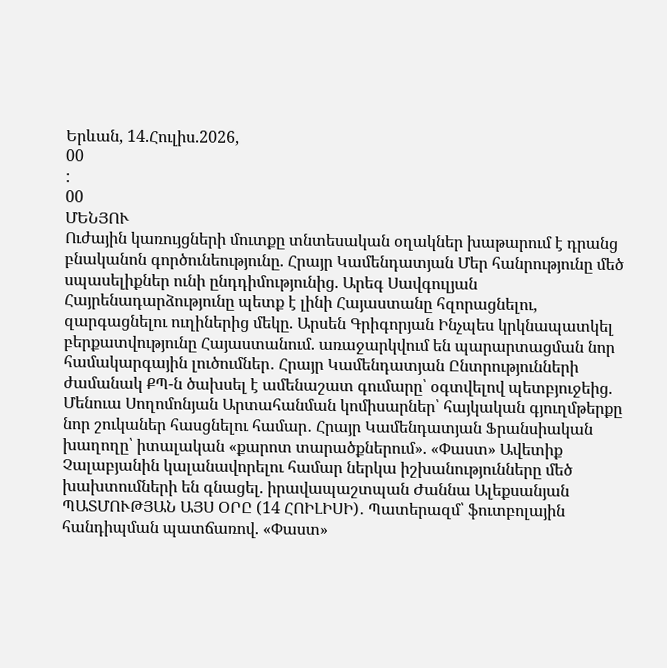Երևան, 14.Հուլիս.2026,
00
:
00
ՄԵՆՅՈՒ
Ուժային կառույցների մուտքը տնտեսական օղակներ խաթարում է դրանց բնականոն գործունեությունը. Հրայր Կամենդատյան Մեր հանրությունը մեծ սպասելիքներ ունի ընդդիմությունից. Արեգ Սավգուլյան Հայրենադարձությունը պետք է լինի Հայաստանը հզորացնելու, զարգացնելու ուղիներից մեկը. Արսեն Գրիգորյան Ինչպես կրկնապատկել բերքատվությունը Հայաստանում. առաջարկվում են պարարտացման նոր համակարգային լուծումներ․ Հրայր Կամենդատյան Ընտրությունների ժամանակ ՔՊ-ն ծախսել է ամենաշատ գումարը՝ օգտվելով պետբյուջեից. Մենուա Սողոմոնյան Արտահանման կոմիսարներ՝ հայկական գյուղմթերքը նոր շուկաներ հասցնելու համար․ Հրայր Կամենդատյան Ֆրանսիական խաղողը՝ իտալական «քարոտ տարածքներում». «Փաստ» Ավետիք Չալաբյանին կալանավորելու համար ներկա իշխանությունները մեծ խախտումների են գնացել. իրավապաշտպան Ժաննա Ալեքսանյան ՊԱՏՄՈՒԹՅԱՆ ԱՅՍ ՕՐԸ (14 ՀՈԻԼԻՍԻ)․ Պատերազմ՝ ֆուտբոլային հանդիպման պատճառով. «Փաստ»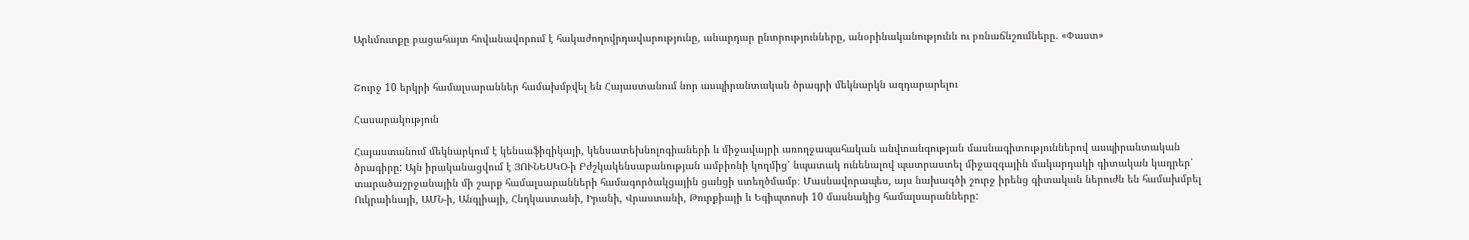Արևմուտքը բացահայտ հովանավորում է հակաժողովրդավարությունը, անարդար ընտրությունները, անօրինականությունն ու բռնաճնշումները. «Փաստ»


Շուրջ 10 երկրի համալսարաններ համախմբվել են Հայաստանում նոր ասպիրանտական ծրագրի մեկնարկն ազդարարելու

Հասարակություն

Հայաստանում մեկնարկում է կենսաֆիզիկայի, կենսատեխնոլոգիաների և միջավայրի առողջապահական անվտանգության մասնագիտություններով ասպիրանտական ծրագիրը: Այն իրականացվում է ՅՈՒՆԵՍԿՕ-ի Բժշկակենսաբանության ամբիոնի կողմից՝ նպատակ ունենալով պատրաստել միջազգային մակարդակի գիտական կադրեր՝ տարածաշրջանային մի շարք համալսարանների համագործակցային ցանցի ստեղծմամբ։ Մասնավորապես, այս նախագծի շուրջ իրենց գիտական ներուժն են համախմբել Ուկրաինայի, ԱՄՆ-ի, Անգլիայի, Հնդկաստանի, Իրանի, Վրաստանի, Թուրքիայի և Եգիպտոսի 10 մասնակից համալսարանները: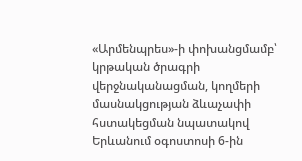«Արմենպրես»-ի փոխանցմամբ՝ կրթական ծրագրի վերջնականացման, կողմերի մասնակցության ձևաչափի հստակեցման նպատակով Երևանում օգոստոսի 6-ին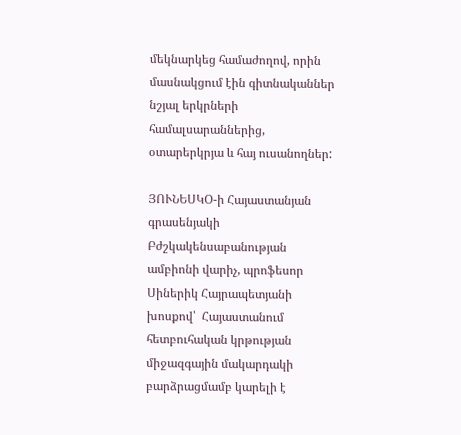մեկնարկեց համաժողով, որին մասնակցում էին գիտնականներ նշյալ երկրների համալսարաններից, օտարերկրյա և հայ ուսանողներ:

ՅՈՒՆԵՍԿՕ-ի Հայաստանյան գրասենյակի Բժշկակենսաբանության ամբիոնի վարիչ, պրոֆեսոր Սիներիկ Հայրապետյանի խոսքով՝  Հայաստանում հետբուհական կրթության միջազգային մակարդակի բարձրացմամբ կարելի է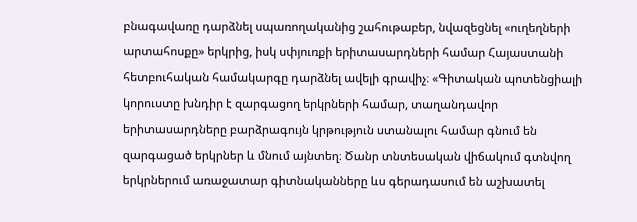բնագավառը դարձնել սպառողականից շահութաբեր, նվազեցնել «ուղեղների արտահոսքը» երկրից, իսկ սփյուռքի երիտասարդների համար Հայաստանի հետբուհական համակարգը դարձնել ավելի գրավիչ։ «Գիտական պոտենցիալի կորուստը խնդիր է զարգացող երկրների համար, տաղանդավոր երիտասարդները բարձրագույն կրթություն ստանալու համար գնում են զարգացած երկրներ և մնում այնտեղ։ Ծանր տնտեսական վիճակում գտնվող երկրներում առաջատար գիտնականները ևս գերադասում են աշխատել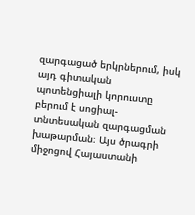զարգացած երկրներում, իսկ այդ գիտական պոտենցիալի կորուստը բերում է սոցիալ-տնտեսական զարգացման խաթարման։ Այս ծրագրի միջոցով Հայաստանի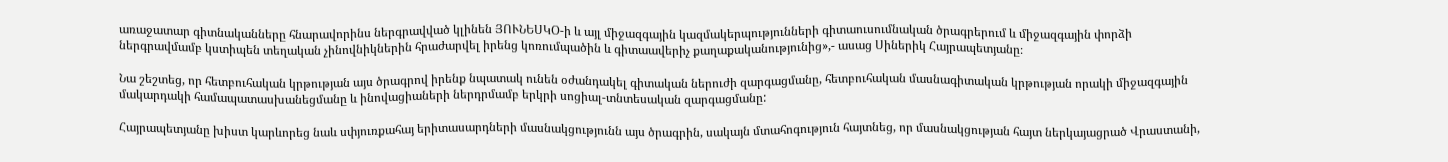առաջատար գիտնականները հնարավորինս ներգրավված կլինեն ՅՈՒՆԵՍԿՕ-ի և այլ միջազգային կազմակերպությունների գիտաուսումնական ծրագրերում և միջազգային փորձի ներգրավմամբ կստիպեն տեղական չինովնիկներին հրաժարվել իրենց կոռումպածին և գիտաավերիչ քաղաքականությունից»,- ասաց Սիներիկ Հայրապետյանը։

Նա շեշտեց, որ հետբուհական կրթության այս ծրագրով իրենք նպատակ ունեն օժանդակել գիտական ներուժի զարգացմանը, հետբուհական մասնագիտական կրթության որակի միջազգային մակարդակի համապատասխանեցմանը և ինովացիաների ներդրմամբ երկրի սոցիալ-տնտեսական զարգացմանը:

Հայրապետյանը խիստ կարևորեց նաև սփյուռքահայ երիտասարդների մասնակցությունն այս ծրագրին, սակայն մտահոգություն հայտնեց, որ մասնակցության հայտ ներկայացրած Վրաստանի,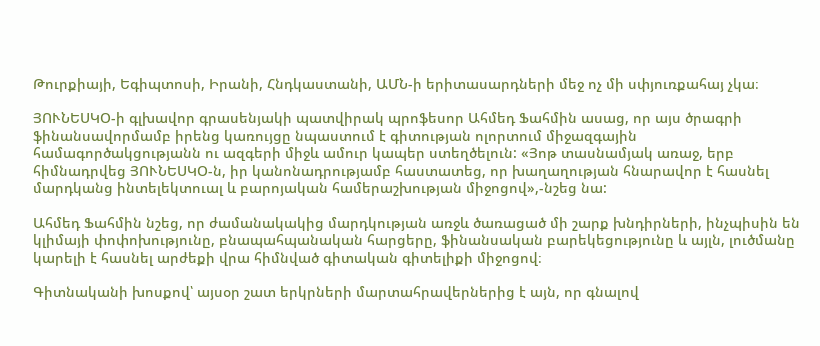Թուրքիայի, Եգիպտոսի, Իրանի, Հնդկաստանի, ԱՄՆ-ի երիտասարդների մեջ ոչ մի սփյուռքահայ չկա։

ՅՈՒՆԵՍԿՕ-ի գլխավոր գրասենյակի պատվիրակ պրոֆեսոր Ահմեդ Ֆահմին ասաց, որ այս ծրագրի ֆինանսավորմամբ իրենց կառույցը նպաստում է գիտության ոլորտում միջազգային համագործակցությանն ու ազգերի միջև ամուր կապեր ստեղծելուն: «Յոթ տասնամյակ առաջ, երբ հիմնադրվեց ՅՈՒՆԵՍԿՕ-ն, իր կանոնադրությամբ հաստատեց, որ խաղաղության հնարավոր է հասնել մարդկանց ինտելեկտուալ և բարոյական համերաշխության միջոցով»,-նշեց նա:

Ահմեդ Ֆահմին նշեց, որ ժամանակակից մարդկության առջև ծառացած մի շարք խնդիրների, ինչպիսին են կլիմայի փոփոխությունը, բնապահպանական հարցերը, ֆինանսական բարեկեցությունը և այլն, լուծմանը կարելի է հասնել արժեքի վրա հիմնված գիտական գիտելիքի միջոցով։

Գիտնականի խոսքով՝ այսօր շատ երկրների մարտահրավերներից է այն, որ գնալով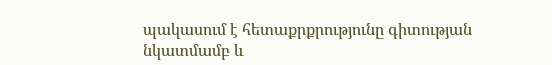պակասում է հետաքրքրությունը գիտության նկատմամբ և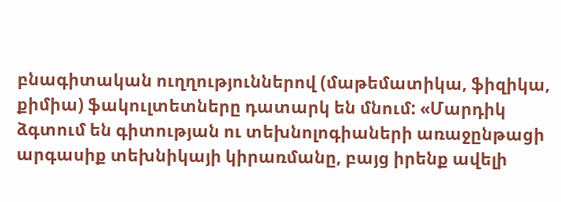բնագիտական ուղղություններով (մաթեմատիկա, ֆիզիկա, քիմիա) ֆակուլտետները դատարկ են մնում: «Մարդիկ ձգտում են գիտության ու տեխնոլոգիաների առաջընթացի արգասիք տեխնիկայի կիրառմանը, բայց իրենք ավելի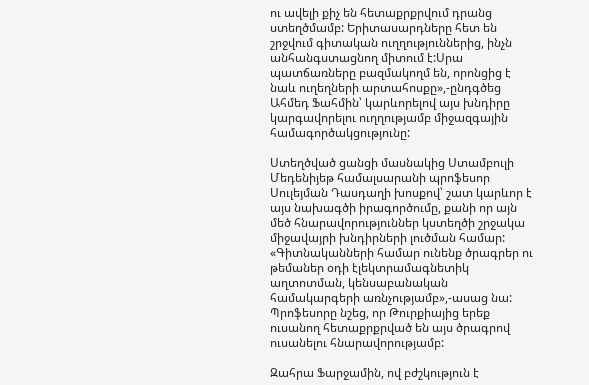ու ավելի քիչ են հետաքրքրվում դրանց ստեղծմամբ: Երիտասարդները հետ են շրջվում գիտական ուղղություններից, ինչն անհանգստացնող միտում է:Սրա պատճառները բազմակողմ են, որոնցից է նաև ուղեղների արտահոսքը»,-ընդգծեց Ահմեդ Ֆահմին՝ կարևորելով այս խնդիրը կարգավորելու ուղղությամբ միջազգային համագործակցությունը:

Ստեղծված ցանցի մասնակից Ստամբուլի Մեդենիյեթ համալսարանի պրոֆեսոր Սուլեյման Դասդաղի խոսքով՝ շատ կարևոր է այս նախագծի իրագործումը, քանի որ այն մեծ հնարավորություններ կստեղծի շրջակա միջավայրի խնդիրների լուծման համար: «Գիտնականների համար ունենք ծրագրեր ու թեմաներ օդի էլեկտրամագնետիկ աղտոտման, կենսաբանական համակարգերի առնչությամբ»,-ասաց նա: Պրոֆեսորը նշեց, որ Թուրքիայից երեք ուսանող հետաքրքրված են այս ծրագրով ուսանելու հնարավորությամբ:

Զահրա Ֆարջամին, ով բժշկություն է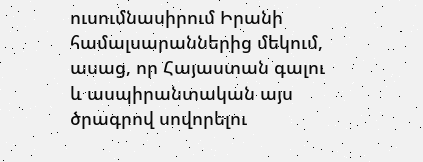ուսումնասիրում Իրանի համալսարաններից մեկում, ասաց, որ Հայաստան գալու և ասպիրանտական այս ծրագրով սովորելու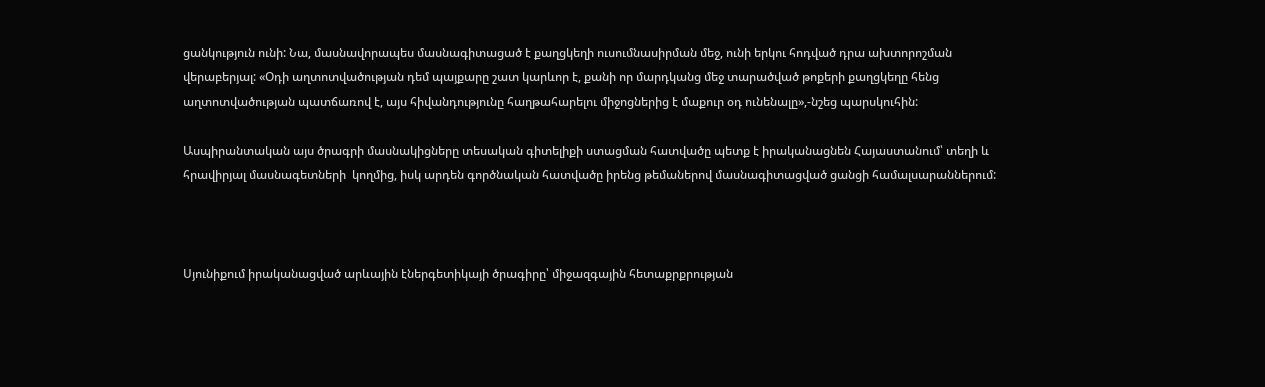ցանկություն ունի: Նա, մասնավորապես մասնագիտացած է քաղցկեղի ուսումնասիրման մեջ, ունի երկու հոդված դրա ախտորոշման վերաբերյալ: «Օդի աղտոտվածության դեմ պայքարը շատ կարևոր է, քանի որ մարդկանց մեջ տարածված թոքերի քաղցկեղը հենց աղտոտվածության պատճառով է, այս հիվանդությունը հաղթահարելու միջոցներից է մաքուր օդ ունենալը»,-նշեց պարսկուհին:

Ասպիրանտական այս ծրագրի մասնակիցները տեսական գիտելիքի ստացման հատվածը պետք է իրականացնեն Հայաստանում՝ տեղի և հրավիրյալ մասնագետների  կողմից, իսկ արդեն գործնական հատվածը իրենց թեմաներով մասնագիտացված ցանցի համալսարաններում:



Սյունիքում իրականացված արևային էներգետիկայի ծրագիրը՝ միջազգային հետաքրքրության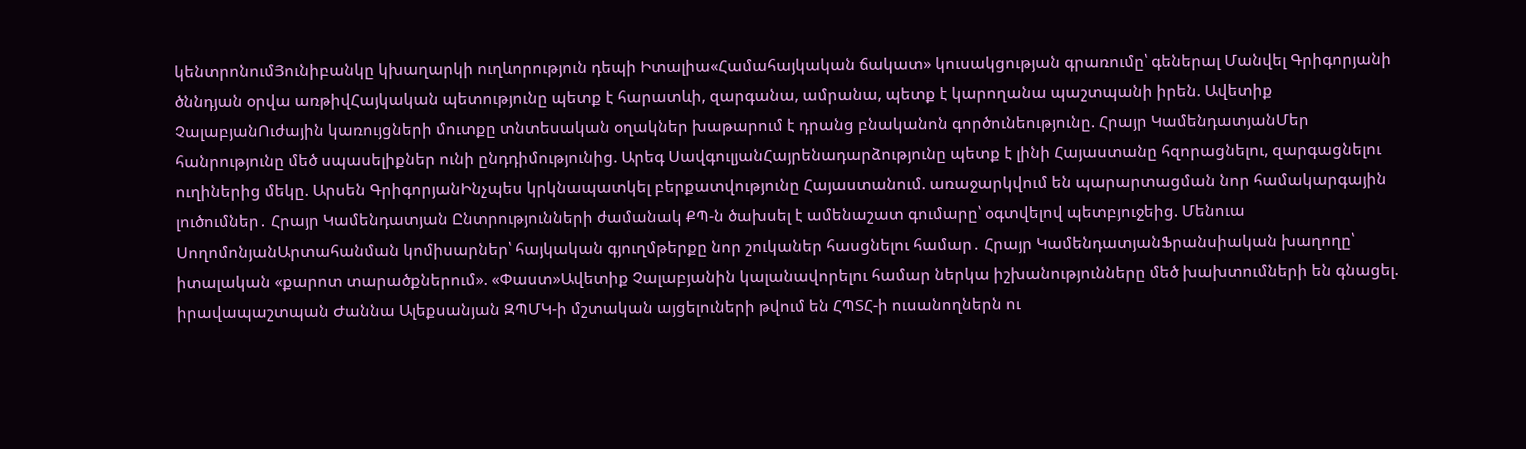կենտրոնումՅունիբանկը կխաղարկի ուղևորություն դեպի Իտալիա«Համահայկական ճակատ» կուսակցության գրառումը՝ գեներալ Մանվել Գրիգորյանի ծննդյան օրվա առթիվՀայկական պետությունը պետք է հարատևի, զարգանա, ամրանա, պետք է կարողանա պաշտպանի իրեն. Ավետիք ՉալաբյանՈւժային կառույցների մուտքը տնտեսական օղակներ խաթարում է դրանց բնականոն գործունեությունը. Հրայր ԿամենդատյանՄեր հանրությունը մեծ սպասելիքներ ունի ընդդիմությունից. Արեգ ՍավգուլյանՀայրենադարձությունը պետք է լինի Հայաստանը հզորացնելու, զարգացնելու ուղիներից մեկը. Արսեն ԳրիգորյանԻնչպես կրկնապատկել բերքատվությունը Հայաստանում. առաջարկվում են պարարտացման նոր համակարգային լուծումներ․ Հրայր Կամենդատյան Ընտրությունների ժամանակ ՔՊ-ն ծախսել է ամենաշատ գումարը՝ օգտվելով պետբյուջեից. Մենուա ՍողոմոնյանԱրտահանման կոմիսարներ՝ հայկական գյուղմթերքը նոր շուկաներ հասցնելու համար․ Հրայր ԿամենդատյանՖրանսիական խաղողը՝ իտալական «քարոտ տարածքներում». «Փաստ»Ավետիք Չալաբյանին կալանավորելու համար ներկա իշխանությունները մեծ խախտումների են գնացել. իրավապաշտպան Ժաննա Ալեքսանյան ԶՊՄԿ-ի մշտական այցելուների թվում են ՀՊՏՀ-ի ուսանողներն ու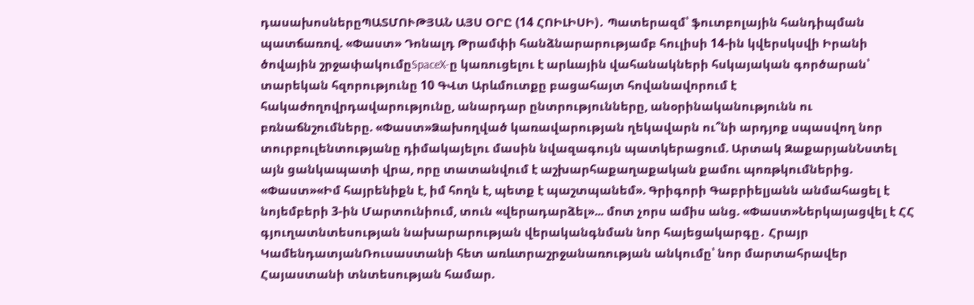դասախոսներըՊԱՏՄՈՒԹՅԱՆ ԱՅՍ ՕՐԸ (14 ՀՈԻԼԻՍԻ)․ Պատերազմ՝ ֆուտբոլային հանդիպման պատճառով. «Փաստ» Դոնալդ Թրամփի հանձնարարությամբ հուլիսի 14-ին կվերսկսվի Իրանի ծովային շրջափակումըSpaceX-ը կառուցելու է արևային վահանակների հսկայական գործարան՝ տարեկան հզորությունը 10 ԳՎտ Արևմուտքը բացահայտ հովանավորում է հակաժողովրդավարությունը, անարդար ընտրությունները, անօրինականությունն ու բռնաճնշումները. «Փաստ»Ձախողված կառավարության ղեկավարն ու՞նի արդյոք սպասվող նոր տուրբուլենտությանը դիմակայելու մասին նվազագույն պատկերացում. Արտակ ԶաքարյանՆստել այն ցանկապատի վրա, որը տատանվում է աշխարհաքաղաքական քամու պոռթկումներից. «Փաստ»«Իմ հայրենիքն է, իմ հողն է, պետք է պաշտպանեմ». Գրիգորի Գաբրիելյանն անմահացել է նոյեմբերի 3-ին Մարտունիում, տուն «վերադարձել»... մոտ չորս ամիս անց. «Փաստ»Ներկայացվել է ՀՀ գյուղատնտեսության նախարարության վերականգնման նոր հայեցակարգը․ Հրայր ԿամենդատյանՌուսաստանի հետ առևտրաշրջանառության անկումը՝ նոր մարտահրավեր Հայաստանի տնտեսության համար.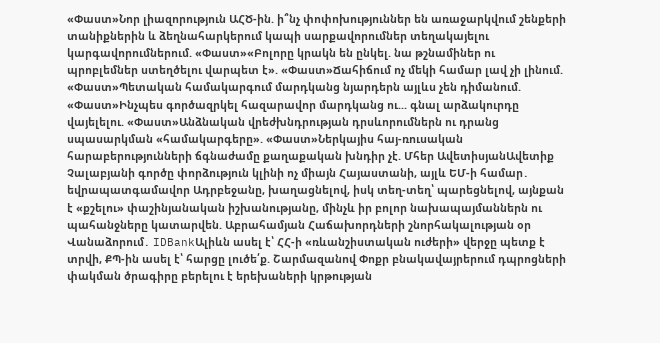«Փաստ»Նոր լիազորություն ԱՀԾ-ին. ի՞նչ փոփոխություններ են առաջարկվում շենքերի տանիքներին և ձեղնահարկերում կապի սարքավորումներ տեղակայելու կարգավորումներում. «Փաստ»«Բոլորը կրակն են ընկել. նա թշնամիներ ու պրոբլեմներ ստեղծելու վարպետ է». «Փաստ»Ճահիճում ոչ մեկի համար լավ չի լինում. «Փաստ»Պետական համակարգում մարդկանց նյարդերն այլևս չեն դիմանում. «Փաստ»Ինչպես գործազրկել հազարավոր մարդկանց ու... գնալ արձակուրդը վայելելու. «Փաստ»Անձնական վրեժխնդրության դրսևորումներն ու դրանց սպասարկման «համակարգերը». «Փաստ»Ներկայիս հայ-ռուսական հարաբերությունների ճգնաժամը քաղաքական խնդիր չէ. Մհեր ԱվետիսյանԱվետիք Չալաբյանի գործը փորձություն կլինի ոչ միայն Հայաստանի, այլև ԵՄ-ի համար․ եվրապատգամավոր Ադրբեջանը, խաղացնելով, իսկ տեղ-տեղ՝ պարեցնելով, այնքան է «քշելու» փաշինյանական իշխանությանը, մինչև իր բոլոր նախապայմաններն ու պահանջները կատարվեն. Աբրահամյան Հաճախորդների շնորհակալության օր Վանաձորում․ IDBankԱլիևն ասել է՝ ՀՀ-ի «ռևանշիստական ուժերի» վերջը պետք է տրվի, ՔՊ-ին ասել է՝ հարցը լուծե՛ք. Շարմազանով Փոքր բնակավայրերում դպրոցների փակման ծրագիրը բերելու է երեխաների կրթության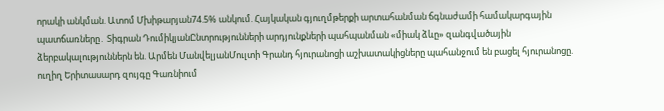որակի անկման. Ատոմ Մխիթարյան74.5% անկում. Հայկական գյուղմթերքի արտահանման ճգնաժամի համակարգային պատճառները․ Տիգրան ԴումիկյանԸնտրությունների արդյունքների պահպանման «միակ ձևը» զանգվածային ձերբակալություններն են. Արմեն ՄանվելյանՄուլտի Գրանդ հյուրանոցի աշխատակիցները պահանջում են բացել հյուրանոցը. ուղիղ Երիտասարդ զույգը Գառնիում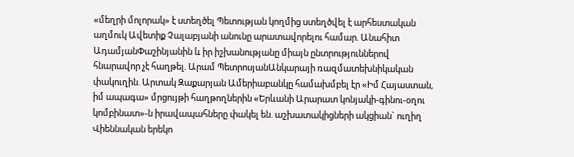«մեղրի մոլորակ» է ստեղծել Պետության կողմից ստեղծվել է արհեստական աղմուկ Ավետիք Չալաբյանի անունը արատավորելու համար. Անահիտ ԱդամյանՓաշինյանին և իր իշխանությանը միայն ընտրություններով հնարավոր չէ հաղթել. Արամ ՊետրոսյանԱնկարայի ռազմատեխնիկական փակուղին. Արտակ Զաքարյան Ամերիաբանկը համախմբել էր «Իմ Հայաստան, իմ ապագա» մրցույթի հաղթողներին «Երևանի Արարատ կոնյակի-գինու-օղու կոմբինատ»-ն իրավապահները փակել են. աշխատակիցների ակցիան` ուղիղ Վիեննական երեկո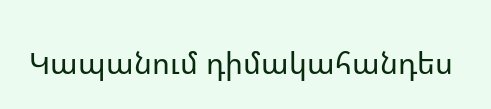Կապանում դիմակահանդես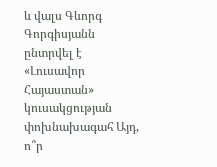և վալս Գևորգ Գորգիսյանն ընտրվել է «Լուսավոր Հայաստան» կուսակցության փոխնախագահ Այդ, ո՞ր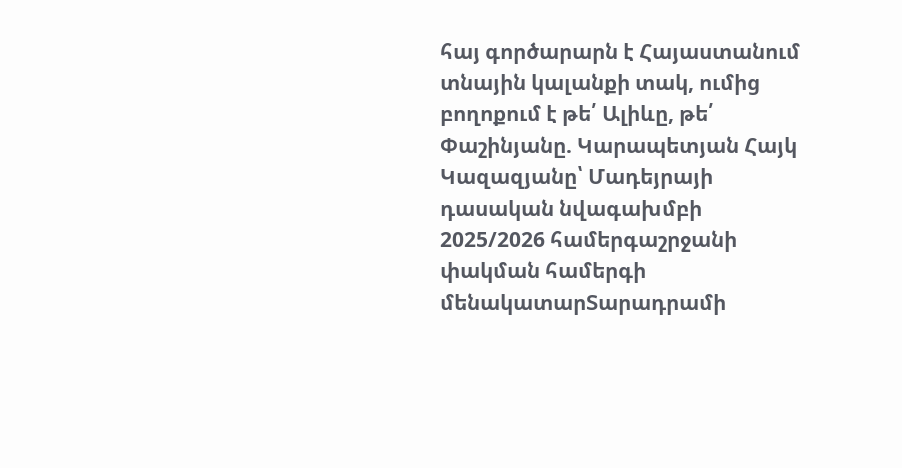հայ գործարարն է Հայաստանում տնային կալանքի տակ, ումից բողոքում է թե՛ Ալիևը, թե՛ Փաշինյանը. Կարապետյան Հայկ Կազազյանը՝ Մադեյրայի դասական նվագախմբի 2025/2026 համերգաշրջանի փակման համերգի մենակատարՏարադրամի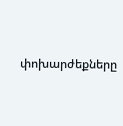փոխարժեքները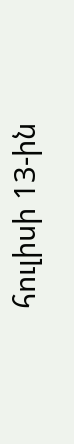հուլիսի 13-ին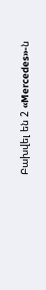Բախվել են 2 «Mercedes»-ն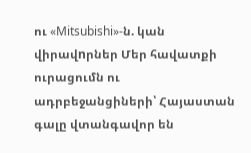ու «Mitsubishi»-ն. կան վիրավnրներ Մեր հավատքի ուրացումն ու ադրբեջանցիների՝ Հայաստան գալը վտանգավոր են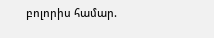բոլորիս համար.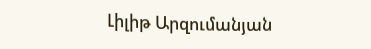Լիլիթ Արզումանյան